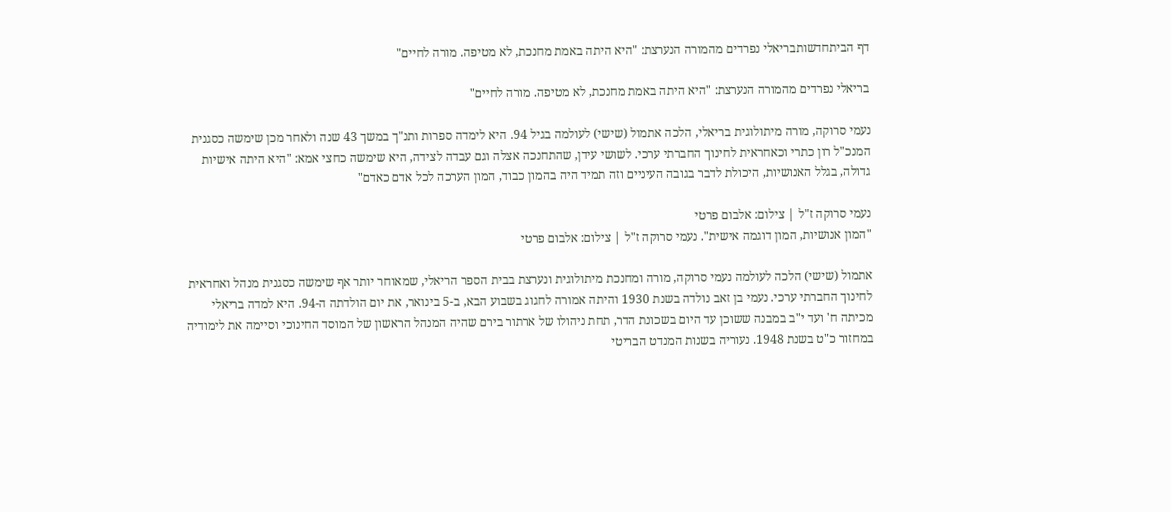דף הביתחדשותבריאלי נפרדים מהמורה הנערצת: "היא היתה באמת מחנכת, לא מטיפה. מורה לחיים"

בריאלי נפרדים מהמורה הנערצת: "היא היתה באמת מחנכת, לא מטיפה. מורה לחיים"

נעמי סרוקה, מורה מיתולוגית בריאלי, הלכה אתמול (שישי) לעולמה בגיל 94. היא לימדה ספרות ותנ"ך במשך 43 שנה ולאחר מכן שימשה כסגנית המנכ"ל רון כתרי וכאחראית לחינוך החברתי ערכי. לשושי עידן, שהתחנכה אצלה וגם עבדה לצידה, היא שימשה כחצי אמא: "היא היתה אישיות גדולה, בגלל האנושיות, היכולת לדבר בגובה העיניים וזה תמיד היה בהמון כבוד, המון הערכה לכל אדם כאדם"

נעמי סרוקה ז"ל | צילום: אלבום פרטי
"המון אנושיות, המון דוגמה אישית". נעמי סרוקה ז"ל | צילום: אלבום פרטי

אתמול (שישי) הלכה לעולמה נעמי סרוקה, מורה ומחנכת מיתולוגית ונערצת בבית הספר הריאלי, שמאוחר יותר אף שימשה כסגנית מנהל ואחראית לחינוך החברתי ערכי. נעמי בן זאב נולדה בשנת 1930 והיתה אמורה לחגוג בשבוע הבא, ב-5 בינואר, את יום הולדתה ה-94. היא למדה בריאלי מכיתה ח' ועד י"ב במבנה ששוכן עד היום בשכונת הדר, תחת ניהולו של ארתור בירם שהיה המנהל הראשון של המוסד החינוכי וסיימה את לימודיה במחזור כ"ט בשנת 1948. נעוריה בשנות המנדט הבריטי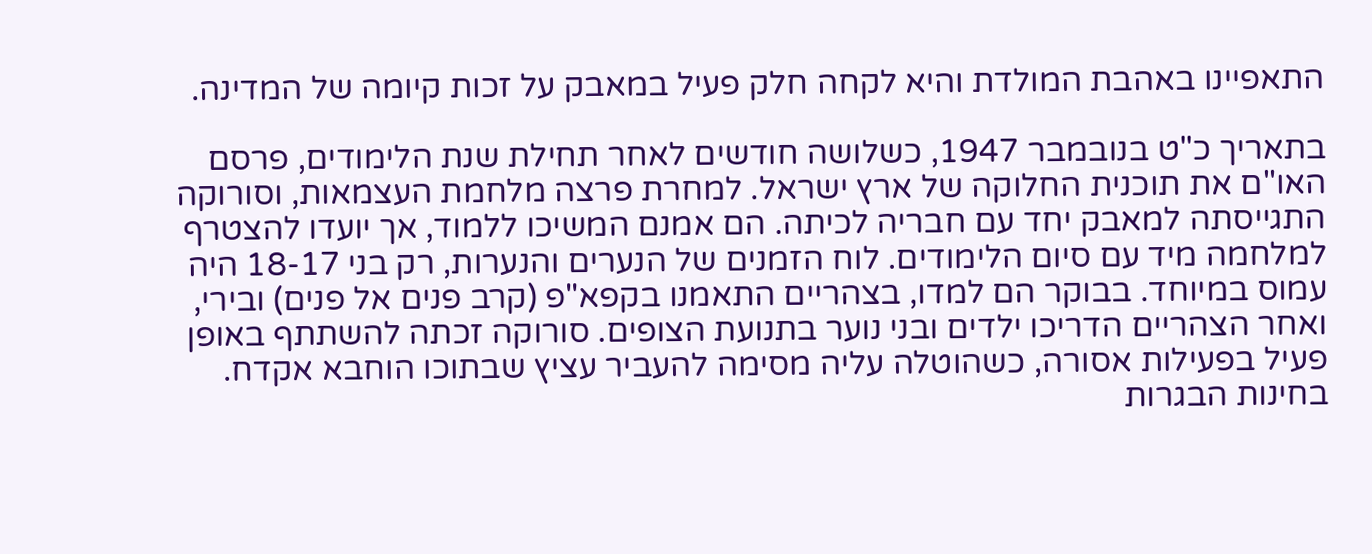התאפיינו באהבת המולדת והיא לקחה חלק פעיל במאבק על זכות קיומה של המדינה.

בתאריך כ"ט בנובמבר 1947, כשלושה חודשים לאחר תחילת שנת הלימודים, פרסם האו"ם את תוכנית החלוקה של ארץ ישראל. למחרת פרצה מלחמת העצמאות, וסורוקה התגייסתה למאבק יחד עם חבריה לכיתה. הם אמנם המשיכו ללמוד, אך יועדו להצטרף למלחמה מיד עם סיום הלימודים. לוח הזמנים של הנערים והנערות, רק בני 18-17 היה עמוס במיוחד. בבוקר הם למדו, בצהריים התאמנו בקפא"פ (קרב פנים אל פנים) ובירי, ואחר הצהריים הדריכו ילדים ובני נוער בתנועת הצופים. סורוקה זכתה להשתתף באופן פעיל בפעילות אסורה, כשהוטלה עליה מסימה להעביר עציץ שבתוכו הוחבא אקדח. בחינות הבגרות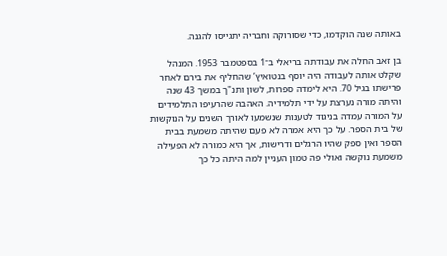באותה שנה הוקדמו, כדי שסורוקה וחבריה יתגייסו להגנה.

בן זאב החלה את עבודתה בריאלי ב־1 בספטמבר 1953. המנהל שקלט אותה לעבודה היה יוסף בנטואיץ’ שהחליף את בירם לאחר פרישתו בגיל 70. היא לימדה ספרות, לשון ותנ"ך במשך 43 שנה והיתה מורה נערצת על ידי תלמידיה. האהבה שהרעיפו התלמידים על המורה עמדה בניגוד לטענות שנשמעו לאורך השנים על הנוקשות של בית הספר. על כך היא אמרה לא פעם שהיתה משמעת בבית הספר ואין ספק שהיו הרגלים ודרישות, אך היא כמורה לא הפעילה משמעת נוקשה ואולי פה טמון העניין למה היתה כל כך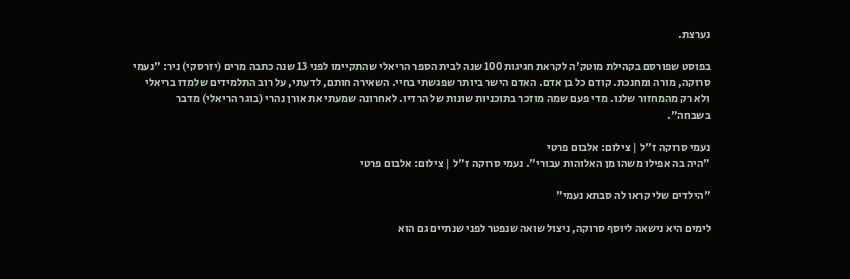נערצת.

בפוסט שפורסם בקהילת מוטק'ה לקראת חגיגות 100 שנה לבית הספר הריאלי שהתקיימו לפני 13 שנה כתבה מרים (יזרסקי) ניר: "נעמי סרוקה, מורה ומחנכת. קודם כל בן אדם. האדם הישר ביותר שפגשתי בחיי. השאירה חותם, לדעתי, על רוב התלמידים שלמדו בריאלי ולא רק מהמחזור שלנו. מדי פעם שמה מוזכר בתוכניות שונות של הרדיו. לאחרונה שמעתי את אורן נהרי (בוגר הריאלי) מדבר בשבחה".

נעמי סרוקה ז"ל | צילום: אלבום פרטי
"היה בה אפילו משהו מן האלוהות עבורי". נעמי סרוקה ז"ל | צילום: אלבום פרטי

"הילדים שלי קראו לה סבתא נעמי"

לימים היא נישאה ליוסף סרוקה, ניצול שואה שנפטר לפני שנתיים גם הוא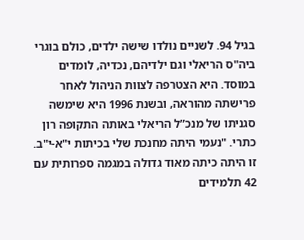בגיל 94. לשניים נולדו שישה ילדים, כולם בוגרי ביה"ס הריאלי וגם ילדיהם, נכדיה, לומדים במוסד. היא הצטרפה לצוות הניהול לאחר פרישתה מהוראה, ובשנת 1996 היא שימשה סגניתו של מנכ”ל הריאלי באותה התקופה רון כתרי. "נעמי היתה מחנכת שלי בכיתות י"א-י"ב. זו היתה כיתה מאוד גדולה במגמה ספרותית עם 42 תלמידים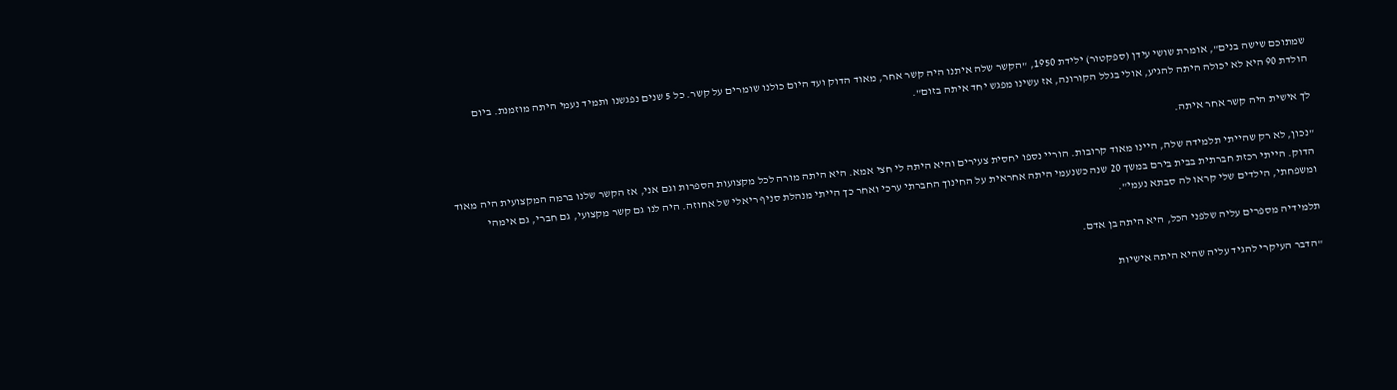שמתוכם שישה בנים", אומרת שושי עידן (ספקטור) ילידת 1950, "הקשר שלה איתנו היה קשר אחר, מאוד הדוק ועד היום כולנו שומרים על קשר. כל 5 שנים נפגשנו ותמיד נעמי היתה מוזמנת. ביום הולדת 90 היא לא יכולה היתה להגיע, אולי בגלל הקורונה, אז עשינו מפגש יחד איתה בזום".

לך אישית היה קשר אחר איתה.

"נכון, לא רק שהייתי תלמידה שלה, היינו מאוד קרובות. הוריי נספו יחסית צעירים והיא היתה לי חצי אמא. היא היתה מורה לכל מקצועות הספרות וגם אני, אז הקשר שלנו ברמה המקצועית היה מאוד הדוק. הייתי רכזת חברתית בבית בירם במשך 20 שנה כשנעמי היתה אחראית על החינוך החברתי ערכי ואחר כך הייתי מנהלת סניף ריאלי של אחוזה. היה לנו גם קשר מקצועי, גם חברי, גם אימהי ומשפחתי, הילדים שלי קראו לה סבתא נעמי".

תלמידיה מספרים עליה שלפני הכל, היא היתה בן אדם.

"הדבר העיקרי להגיד עליה שהיא היתה אישיות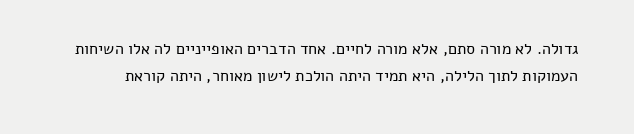גדולה. לא מורה סתם, אלא מורה לחיים. אחד הדברים האופייניים לה אלו השיחות העמוקות לתוך הלילה, היא תמיד היתה הולכת לישון מאוחר, היתה קוראת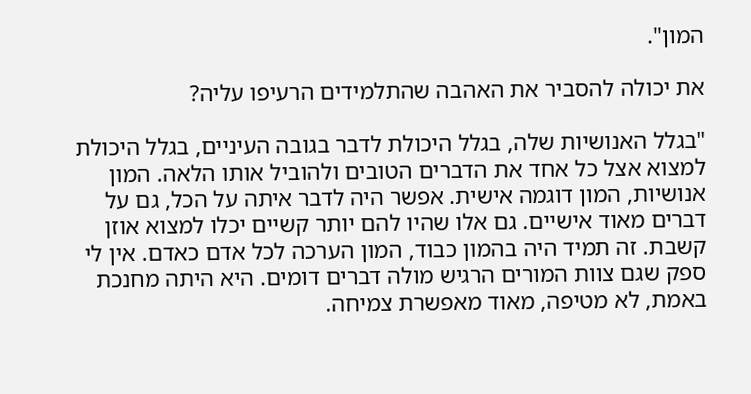המון".

את יכולה להסביר את האהבה שהתלמידים הרעיפו עליה?

"בגלל האנושיות שלה, בגלל היכולת לדבר בגובה העיניים, בגלל היכולת למצוא אצל כל אחד את הדברים הטובים ולהוביל אותו הלאה. המון אנושיות, המון דוגמה אישית. אפשר היה לדבר איתה על הכל, גם על דברים מאוד אישיים. גם אלו שהיו להם יותר קשיים יכלו למצוא אוזן קשבת. זה תמיד היה בהמון כבוד, המון הערכה לכל אדם כאדם. אין לי ספק שגם צוות המורים הרגיש מולה דברים דומים. היא היתה מחנכת באמת, לא מטיפה, מאוד מאפשרת צמיחה.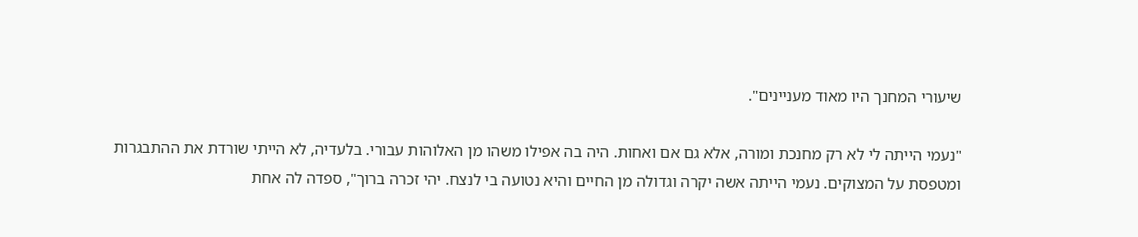שיעורי המחנך היו מאוד מעניינים".

"נעמי הייתה לי לא רק מחנכת ומורה, אלא גם אם ואחות. היה בה אפילו משהו מן האלוהות עבורי. בלעדיה, לא הייתי שורדת את ההתבגרות ומטפסת על המצוקים. נעמי הייתה אשה יקרה וגדולה מן החיים והיא נטועה בי לנצח. יהי זכרה ברוך", ספדה לה אחת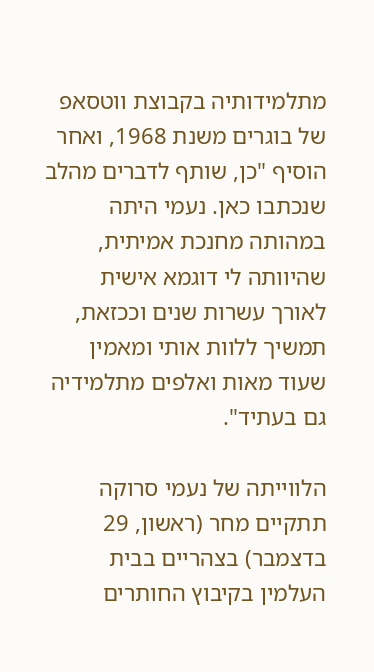מתלמידותיה בקבוצת ווטסאפ של בוגרים משנת 1968, ואחר הוסיף "כן, שותף לדברים מהלב שנכתבו כאן. נעמי היתה במהותה מחנכת אמיתית, שהיוותה לי דוגמא אישית לאורך עשרות שנים וככזאת, תמשיך ללוות אותי ומאמין שעוד מאות ואלפים מתלמידיה גם בעתיד".

הלווייתה של נעמי סרוקה תתקיים מחר (ראשון, 29 בדצמבר) בצהריים בבית העלמין בקיבוץ החותרים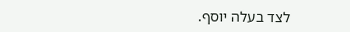לצד בעלה יוסף.